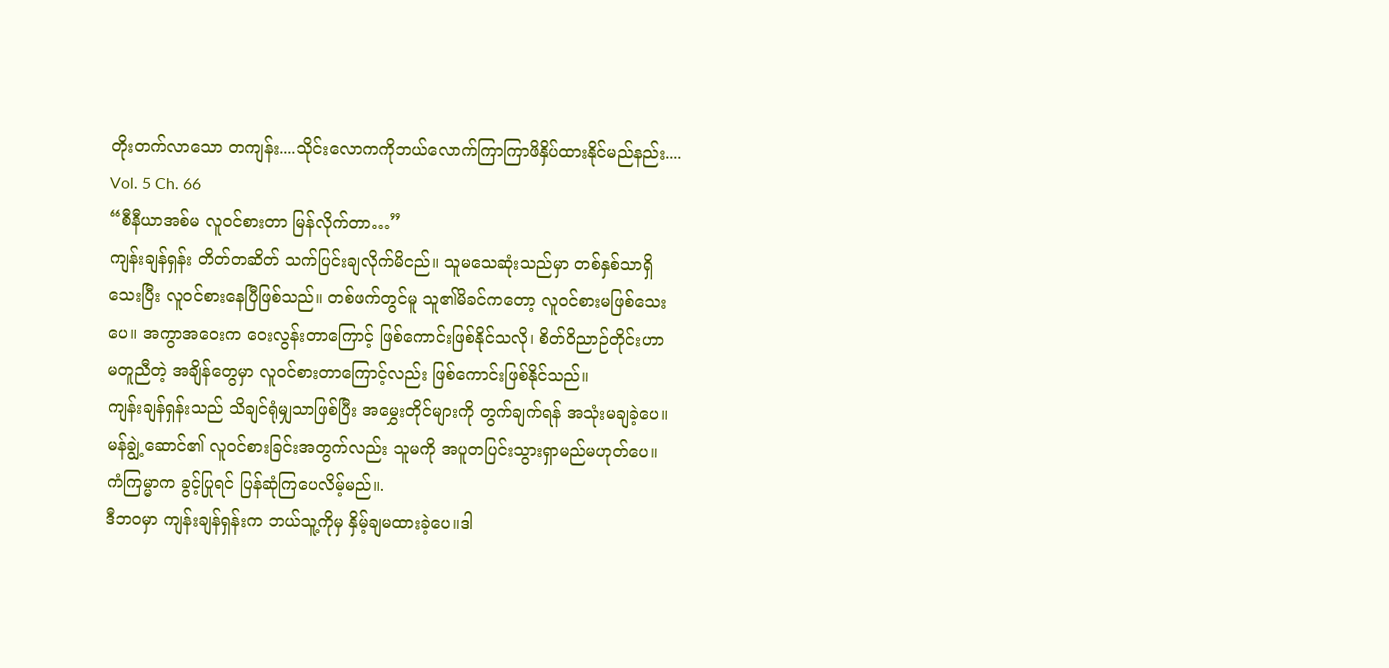တိုးတက်လာသော တကျန်း....သိုင်းလောကကိုဘယ်လောက်ကြာကြာဖိနှိပ်ထားနိုင်မည်နည်း....
Vol. 5 Ch. 66
“စီနီယာအစ်မ လူဝင်စားတာ မြန်လိုက်တာ…”
ကျန်းချန်ရှန်း တိတ်တဆိတ် သက်ပြင်းချလိုက်မိငည်။ သူမသေဆုံးသည်မှာ တစ်နှစ်သာရှိသေးပြီး လူဝင်စားနေပြီဖြစ်သည်။ တစ်ဖက်တွင်မူ သူ၏မိခင်ကတော့ လူဝင်စားမဖြစ်သေးပေ။ အကွာအဝေးက ဝေးလွန်းတာကြောင့် ဖြစ်ကောင်းဖြစ်နိုင်သလို၊ စိတ်ဝိညာဉ်တိုင်းဟာ မတူညီတဲ့ အချိန်တွေမှာ လူဝင်စားတာကြောင့်လည်း ဖြစ်ကောင်းဖြစ်နိုင်သည်။
ကျန်းချန်ရှန်းသည် သိချင်ရုံမျှသာဖြစ်ပြီး အမွှေးတိုင်များကို တွက်ချက်ရန် အသုံးမချခဲ့ပေ။ မန်ချွဲ့ဆောင်၏ လူဝင်စားခြင်းအတွက်လည်း သူမကို အပူတပြင်းသွားရှာမည်မဟုတ်ပေ။ ကံကြမ္မာက ခွင့်ပြုရင် ပြန်ဆုံကြပေလိမ့်မည်။.
ဒီဘဝမှာ ကျန်းချန်ရှန်းက ဘယ်သူ့ကိုမှ နှိမ့်ချမထားခဲ့ပေ။ဒါ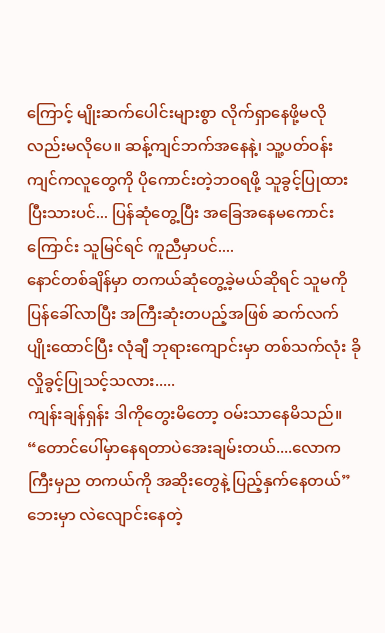ကြောင့် မျိုးဆက်ပေါင်းများစွာ လိုက်ရှာနေဖို့မလိုလည်းမလိုပေ။ ဆန့်ကျင်ဘက်အနေနဲ့၊ သူ့ပတ်ဝန်းကျင်ကလူတွေကို ပိုကောင်းတဲ့ဘဝရဖို့ သူခွင့်ပြုထားပြီးသားပင်... ပြန်ဆုံတွေ့ပြီး အခြေအနေမကောင်းကြောင်း သူမြင်ရင် ကူညီမှာပင်....
နောင်တစ်ချိန်မှာ တကယ်ဆုံတွေ့ခဲ့မယ်ဆိုရင် သူမကို ပြန်ခေါ်လာပြီး အကြီးဆုံးတပည့်အဖြစ် ဆက်လက်ပျိုးထောင်ပြီး လုံချီ ဘုရားကျောင်းမှာ တစ်သက်လုံး ခိုလှိုခွင့်ပြုသင့်သလား.....
ကျန်းချန်ရှန်း ဒါကိုတွေးမိတော့ ဝမ်းသာနေမိသည်။
“တောင်ပေါ်မှာနေရတာပဲအေးချမ်းတယ်....လောကကြီးမှည တကယ်ကို အဆိုးတွေနဲ့ ပြည့်နှက်နေတယ်”
ဘေးမှာ လဲလျောင်းနေတဲ့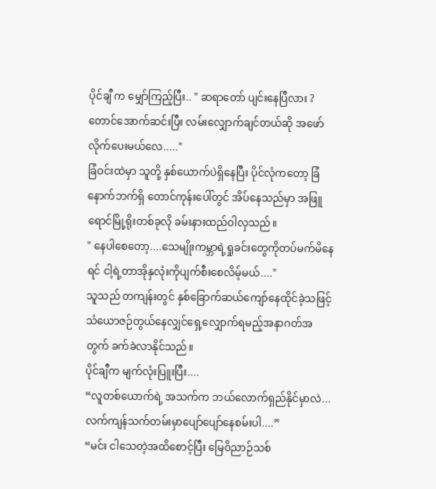ပိုင်ချီ က မျှော်ကြည့်ပြီး.. " ဆရာတော် ပျင်းနေပြီလား ? တောင်အောက်ဆင်းပြီး လမ်းလျှောက်ချင်တယ်ဆို အဖော်လိုက်ပေးမယ်လေ....."
ခြံဝင်းထဲမှာ သူတို့ နှစ်ယောက်ပဲရှိနေပြီး ပိုင်လုံကတော့ ခြံနောက်ဘက်ရှိ တောင်ကုန်းပေါ်တွင် အိပ်နေသည်မှာ အဖြူရောင်မြို့ရိုးတစ်ခုလို ခမ်းနားထည်ဝါလှသည်။
" နေပါစေတော့....သေမျိုးကမ္ဘာရဲ့ရှုခင်းတွေကိုတပ်မက်မိနေရင် ငါ့ရဲ့တာအိုနှလုံးကိုပျက်စီးစေလိမ့်မယ်...."
သူသည် တကျန်းတွင် နှစ်ခြောက်ဆယ်ကျော်နေထိုင်ခဲ့သဖြင့် သံယောဇဉ်တွယ်နေလျှင်ရှေ့လျှောက်ရမည့်အနာဂတ်အတွက် ခက်ခဲလာနိုင်သည်။
ပိုင်ချီက မျက်လုံးပြူးပြီး....
“လူတစ်ယောက်ရဲ့ အသက်က ဘယ်လောက်ရှည်နိုင်မှာလဲ... လက်ကျန်သက်တမ်းမှာပျော်ပျော်နေစမ်းပါ....”
“မင်း ငါသေတဲ့အထိစောင့်ပြီး မြေဝိညာဉ်သစ်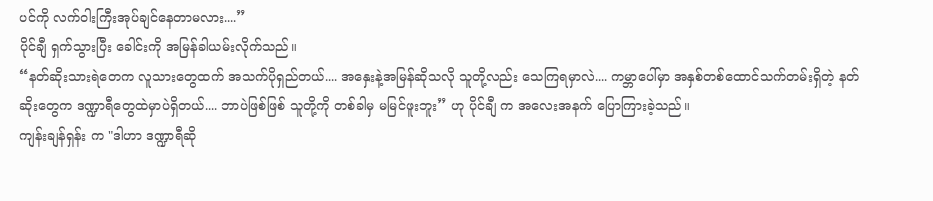ပင်ကို လက်ဝါးကြီးအုပ်ချင်နေတာမလား....”
ပိုင်ချီ ရှက်သွားပြီး ခေါင်းကို အမြန်ခါယမ်းလိုက်သည်။
“နတ်ဆိုးသားရဲတေက လူသားတွေထက် အသက်ပိုရှည်တယ်.... အနှေးနဲ့အမြန်ဆိုသလို သူတို့လည်း သေကြရမှာလဲ.... ကမ္ဘာပေါ်မှာ အနှစ်တစ်ထောင်သက်တမ်းရှိတဲ့ နတ်ဆိုးတွေက ဒဏ္ဍာရီတွေထဲမှာပဲရှိတယ်.... ဘာပဲဖြစ်ဖြစ် သူတို့ကို တစ်ခါမှ မမြင်ဖူးဘူး” ဟု ပိုင်ချီ က အလေးအနက် ပြောကြားခဲ့သည်။
ကျန်းချန်ရှန်း က "ဒါဟာ ဒဏ္ဍာရီဆို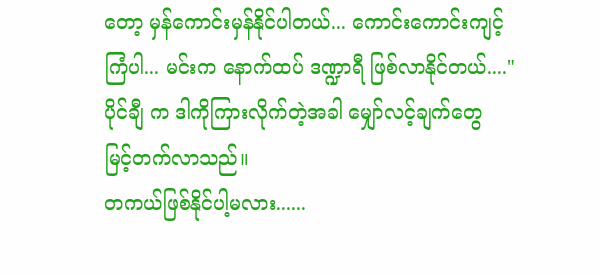တော့ မှန်ကောင်းမှန်နိုင်ပါတယ်... ကောင်းကောင်းကျင့်ကြံပါ... မင်းက နောက်ထပ် ဒဏ္ဍာရီ ဖြစ်လာနိုင်တယ်...."
ပိုင်ချီ က ဒါကိုကြားလိုက်တဲ့အခါ မျှော်လင့်ချက်တွေ မြင့်တက်လာသည်။
တကယ်ဖြစ်နိုင်ပါ့မလား......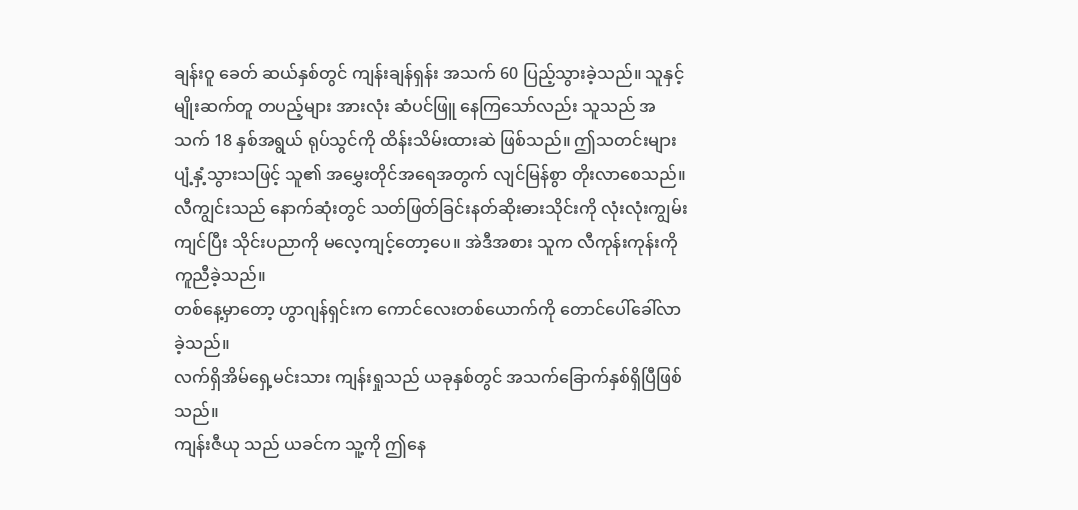ချန်းဝူ ခေတ် ဆယ်နှစ်တွင် ကျန်းချန်ရှန်း အသက် 60 ပြည့်သွားခဲ့သည်။ သူနှင့် မျိုးဆက်တူ တပည့်များ အားလုံး ဆံပင်ဖြူ နေကြသော်လည်း သူသည် အသက် 18 နှစ်အရွယ် ရုပ်သွင်ကို ထိန်းသိမ်းထားဆဲ ဖြစ်သည်။ ဤသတင်းများ ပျံ့နှံ့သွားသဖြင့် သူ၏ အမွှေးတိုင်အရေအတွက် လျင်မြန်စွာ တိုးလာစေသည်။
လီကျွင်းသည် နောက်ဆုံးတွင် သတ်ဖြတ်ခြင်းနတ်ဆိုးဓားသိုင်းကို လုံးလုံးကျွမ်းကျင်ပြီး သိုင်းပညာကို မလေ့ကျင့်တော့ပေ။ အဲဒီအစား သူက လီကုန်းကုန်းကို ကူညီခဲ့သည်။
တစ်နေ့မှာတော့ ဟွာဂျန်ရှင်းက ကောင်လေးတစ်ယောက်ကို တောင်ပေါ်ခေါ်လာခဲ့သည်။
လက်ရှိအိမ်ရှေ့မင်းသား ကျန်းရှုသည် ယခုနှစ်တွင် အသက်ခြောက်နှစ်ရှိပြီဖြစ်သည်။
ကျန်းဇီယု သည် ယခင်က သူ့ကို ဤနေ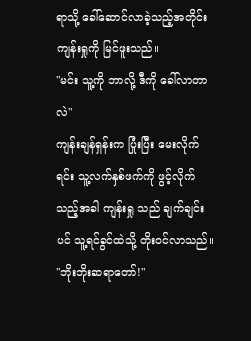ရာသို့ ခေါ်ဆောင်လာခဲ့သည့်အတိုင်း ကျန်းရှုကို မြင်ဖူးသည်။
"မင်း သူ့ကို ဘာလို့ ဒီကို ခေါ်လာတာလဲ"
ကျန်းချန်ရှန်းက ပြုံးပြီး မေးလိုက်ရင်း သူ့လက်နှစ်ဖက်ကို ဖွင့်လိုက်သည့်အခါ ကျန်းရှု သည် ချက်ချင်းပင် သူ့ရင်ခွင်ထဲသို့ တိုးဝင်လာသည်။
"ဘိုးဘိုးဆရာတော်!"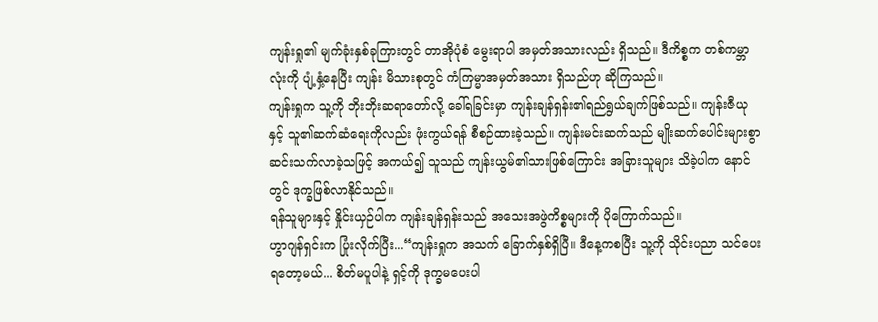ကျန်းရှု၏ မျက်ခုံးနှစ်ခုကြားတွင် တာအိုပုံစံ မွေးရာပါ အမှတ်အသားလည်း ရှိသည်။ ဒီကိစ္စက တစ်ကမ္ဘာလုံးကို ပျံ့နှံ့နေပြီး ကျန်း မိသားစုတွင် ကံကြမ္မာအမှတ်အသား ရှိသည်ဟု ဆိုကြသည်။
ကျန်းရှုက သူ့ကို ဘိုးဘိုးဆရာတော်လို့ ခေါ်ရခြင်းမှာ ကျန်းချန်ရှန်း၏ရည်ရွယ်ချက်ဖြစ်သည်။ ကျန်းဇီယုနှင့် သူ၏ဆက်ဆံရေးကိုလည်း ဖုံးကွယ်ရန် စီစဉ်ထားခဲ့သည်။ ကျန်းမင်းဆက်သည် မျိုးဆက်ပေါင်းများစွာ ဆင်းသက်လာခဲ့သဖြင့် အကယ်၍ သူသည် ကျန်းယွမ်၏သားဖြစ်ကြောင်း အခြားသူများ သိခဲ့ပါက နောင်တွင် ဒုက္ခဖြစ်လာနိုင်သည်။
ရန်သူများနှင့် နှိုင်းယှဉ်ပါက ကျန်းချန်ရှန်းသည် အသေးအဖွဲကိစ္စများကို ပိုကြောက်သည်။
ဟွာဂျန်ရှင်းက ပြုံးလိုက်ပြီး...“ကျန်းရှုက အသက် ခြောက်နှစ်ရှိပြီ။ ဒီနေ့ကစပြီး သူ့ကို သိုင်းပညာ သင်ပေးရတော့မယ်... စိတ်မပူပါနဲ့ ရှင့်ကို ဒုက္ခမပေးပါ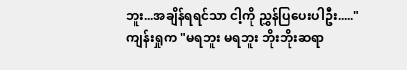ဘူး...အချိန်ရရင်သာ ငါ့ကို ညွှန်ပြပေးပါဦး....."
ကျန်းရှုက "မရဘူး မရဘူး ဘိုးဘိုးဆရာ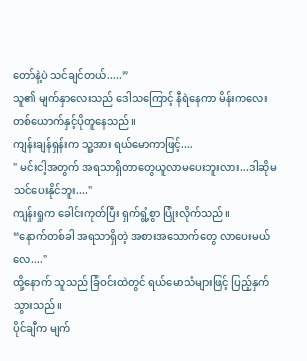တော်နဲ့ပဲ သင်ချင်တယ်.....”
သူ၏ မျက်နှာလေးသည် ဒေါသကြောင့် နီရဲနေကာ မိန်းကလေးတစ်ယောက်နှင့်ပိုတူနေသည်။
ကျန်းချန်ရှန်းက သူ့အား ရယ်မောကာဖြင့်....
" မင်းငါ့အတွက် အရသာရှိတာတွေယူလာမပေးဘူးလား...ဒါဆိုမသင်ပေးနိုင်ဘူး...."
ကျန်းရှုက ခေါင်းကုတ်ပြီး ရှက်ရွံ့စွာ ပြုံးလိုက်သည်။
“နောက်တစ်ခါ အရသာရှိတဲ့ အစားအသောက်တွေ လာပေးမယ်လေ...."
ထို့နောက် သူသည် ခြံဝင်းထဲတွင် ရယ်မောသံများဖြင့် ပြည့်နှက်သွားသည်။
ပိုင်ချီက မျက်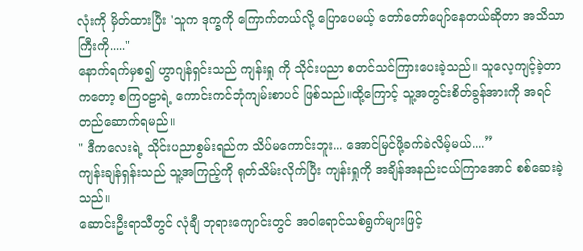လုံးကို မှိတ်ထားပြီး 'သူက ဒုက္ခကို ကြောက်တယ်လို့ ပြောပေမယ့် တော်တော်ပျော်နေတယ်ဆိုတာ အသိသာကြီးကို....."
နောက်ရက်မှစ၍ ဟွာဂျန်ရှင်းသည် ကျန်းရှု ကို သိုင်းပညာ စတင်သင်ကြားပေးခဲ့သည်။ သူလေ့ကျင့်ခဲ့တာကတော့ စကြဝဠာရဲ့ ကောင်းကင်ဘုံကျမ်းစာပင် ဖြစ်သည်။ထို့ကြောင့် သူ့အတွင်းစိတ်ခွန်အားကို အရင်တည်ဆောက်ရမည်။
" ဒီကလေးရဲ့ သိုင်းပညာစွမ်းရည်က သိပ်မကောင်းဘူး... အောင်မြင်ဖို့ခက်ခဲလိမ့်မယ်....”
ကျန်းချန်ရှန်းသည် သူ့အကြည့်ကို ရုတ်သိမ်းလိုက်ပြီး ကျန်းရှုကို အချိန်အနည်းငယ်ကြာအောင် စစ်ဆေးခဲ့သည်။
ဆောင်းဦးရာသီတွင် လုံချီ ဘုရားကျောင်းတွင် အဝါရောင်သစ်ရွက်များဖြင့်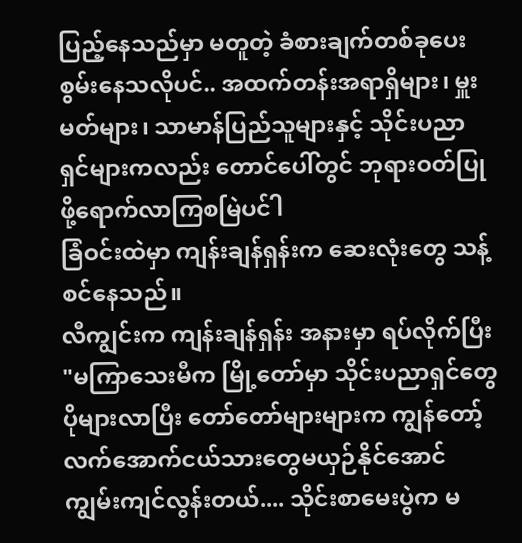ပြည့်နေသည်မှာ မတူတဲ့ ခံစားချက်တစ်ခုပေးစွမ်းနေသလိုပင်.. အထက်တန်းအရာရှိများ၊ မှူးမတ်များ၊ သာမာန်ပြည်သူများနှင့် သိုင်းပညာရှင်များကလည်း တောင်ပေါ်တွင် ဘုရားဝတ်ပြုဖို့ရောက်လာကြစမြဲပင်ါ
ခြံဝင်းထဲမှာ ကျန်းချန်ရှန်းက ဆေးလုံးတွေ သန့်စင်နေသည်။
လီကျွင်းက ကျန်းချန်ရှန်း အနားမှာ ရပ်လိုက်ပြီး "မကြာသေးမီက မြို့တော်မှာ သိုင်းပညာရှင်တွေ ပိုများလာပြီး တော်တော်များများက ကျွန်တော့်လက်အောက်ငယ်သားတွေမယှဉ်နိုင်အောင် ကျွမ်းကျင်လွန်းတယ်.... သိုင်းစာမေးပွဲက မ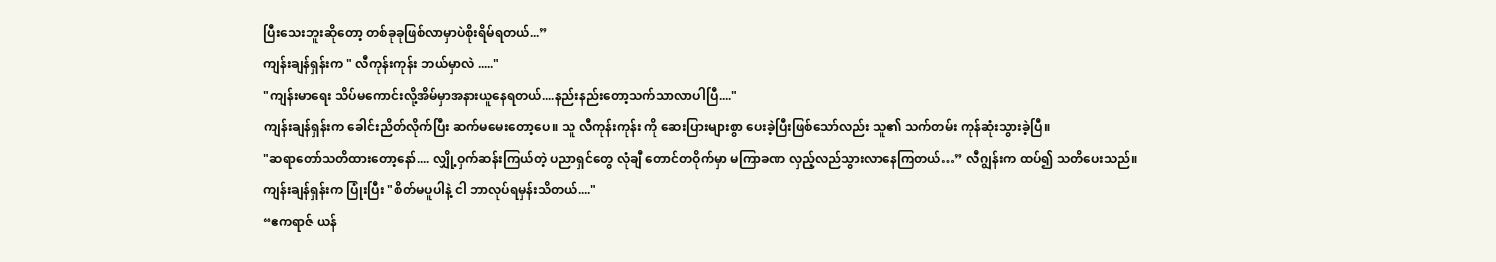ပြီးသေးဘူးဆိုတော့ တစ်ခုခုဖြစ်လာမှာပဲစိုးရိမ်ရတယ်...”
ကျန်းချန်ရှန်းက " လီကုန်းကုန်း ဘယ်မှာလဲ ....."
"ကျန်းမာရေး သိပ်မကောင်းလို့အိမ်မှာအနားယူနေရတယ်....နည်းနည်းတော့သက်သာလာပါပြီ...."
ကျန်းချန်ရှန်းက ခေါင်းညိတ်လိုက်ပြီး ဆက်မမေးတော့ပေ။ သူ လီကုန်းကုန်း ကို ဆေးပြားများစွာ ပေးခဲ့ပြီးဖြစ်သော်လည်း သူ၏ သက်တမ်း ကုန်ဆုံးသွားခဲ့ပြီ။
"ဆရာတော်သတိထားတော့နော်.... လျှို့ဝှက်ဆန်းကြယ်တဲ့ ပညာရှင်တွေ လုံချီ တောင်တဝိုက်မှာ မကြာခဏ လှည့်လည်သွားလာနေကြတယ်…” လီဂျွန်းက ထပ်၍ သတိပေးသည်။
ကျန်းချန်ရှန်းက ပြုံးပြီး "စိတ်မပူပါနဲ့ ငါ ဘာလုပ်ရမှန်းသိတယ်...."
“ဧကရာဇ် ယန်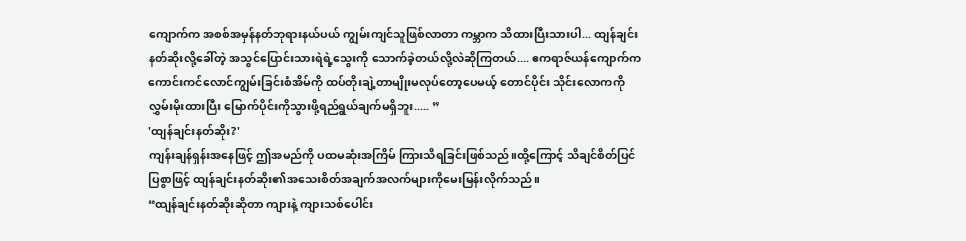ကျောက်က အစစ်အမှန်နတ်ဘုရားနယ်ပယ် ကျွမ်းကျင်သူဖြစ်လာတာ ကမ္ဘာက သိထားပြီးသားပါ... ထျန်ချင်းနတ်ဆိုးလို့ခေါ်တဲ့ အသွင်ပြောင်းသားရဲရဲ့သွေးကို သောက်ခဲ့တယ်လို့လဲဆိုကြတယ်.... ဧကရာဇ်ယန်ကျောက်က ကောင်းကင်လောင်ကျွမ်းခြင်းစံအိမ်ကို ထပ်တိုးချဲ့တာမျိုးမလုပ်တော့ပေမယ့် တောင်ပိုင်း သိုင်းလောကကို လွှမ်းမိုးထားပြီး မြောက်ပိုင်းကိုသွားဖို့ရည်ရွယ်ချက်မရှိဘူး..... ”
'ထျန်ချင်းနတ်ဆိုး?'
ကျန်းချန်ရှန်းအနေဖြင့် ဤအမည်ကို ပထမဆုံးအကြိမ် ကြားသိရခြင်းဖြစ်သည်။ထို့ကြောင့် သိချင်စိတ်ပြင်ပြစွာဖြင့် ထျန်ချင်းနတ်ဆိုး၏အသေးစိတ်အချက်အလက်များကိုမေးမြန်းလိုက်သည်။
“ထျန်ချင်းနတ်ဆိုးဆိုတာ ကျားနဲ့ ကျားသစ်ပေါင်း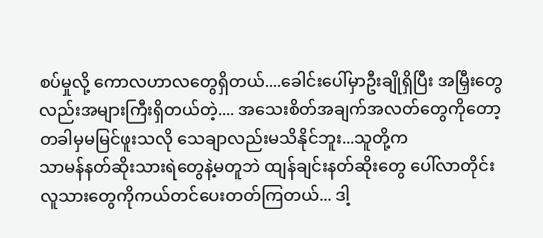စပ်မှုလို့ ကောလဟာလတွေရှိတယ်....ခေါင်းပေါ်မှာဦးချိုရှိပြီး အမြှီးတွေလည်းအများကြီးရှိတယ်တဲ့.... အသေးစိတ်အချက်အလတ်တွေကိုတော့ တခါမှမမြင်ဖူးသလို သေချာလည်းမသိနိုင်ဘူး...သူတို့က
သာမန်နတ်ဆိုးသားရဲတွေနဲ့မတူဘဲ ထျန်ချင်းနတ်ဆိုးတွေ ပေါ်လာတိုင်း လူသားတွေကိုကယ်တင်ပေးတတ်ကြတယ်... ဒါ့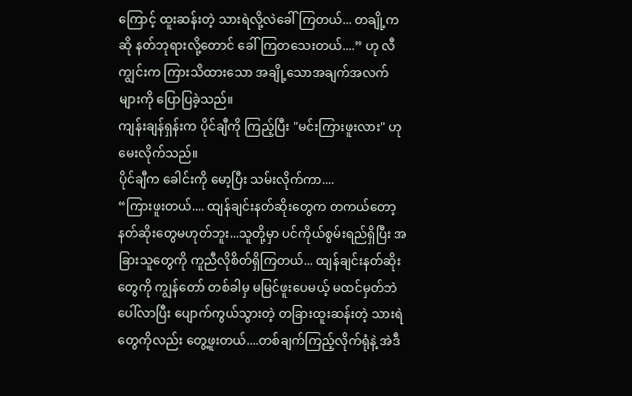ကြောင့် ထူးဆန်းတဲ့ သားရဲလို့လဲခေါ်ကြတယ်... တချို့ကဆို နတ်ဘုရားလို့တောင် ခေါ်ကြတသေးတယ်....” ဟု လီကျွင်းက ကြားသိထားသော အချို့သောအချက်အလက်များကို ပြောပြခဲ့သည်။
ကျန်းချန်ရှန်းက ပိုင်ချီကို ကြည့်ပြီး "မင်းကြားဖူးလား" ဟု မေးလိုက်သည်။
ပိုင်ချီက ခေါင်းကို မော့ပြီး သမ်းလိုက်ကာ....
“ကြားဖူးတယ်.... ထျန်ချင်းနတ်ဆိုးတွေက တကယ်တော့ နတ်ဆိုးတွေမဟုတ်ဘူး...သူတို့မှာ ပင်ကိုယ်စွမ်းရည်ရှိပြီး အခြားသူတွေကို ကူညီလိုစိတ်ရှိကြတယ်... ထျန်ချင်းနတ်ဆိုး တွေကို ကျွန်တော် တစ်ခါမှ မမြင်ဖူးပေမယ့် မထင်မှတ်ဘဲ ပေါ်လာပြီး ပျောက်ကွယ်သွားတဲ့ တခြားထူးဆန်းတဲ့ သားရဲတွေကိုလည်း တွေ့ဖူးတယ်....တစ်ချက်ကြည့်လိုက်ရုံနဲ့ အဲဒီ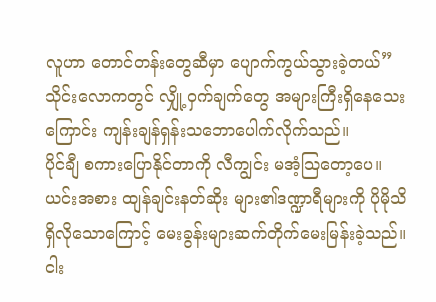လူဟာ တောင်တန်းတွေဆီမှာ ပျောက်ကွယ်သွားခဲ့တယ်”
သိုင်းလောကတွင် လျှို့ဝှက်ချက်တွေ အများကြီးရှိနေသေးကြောင်း ကျန်းချန်ရှန်းသဘောပေါက်လိုက်သည်။
ပိုင်ချီ စကားပြောနိုင်တာကို လီကျွင်း မအံ့သြတော့ပေ။ ယင်းအစား ထျန်ချင်းနတ်ဆိုး များ၏ဒဏ္ဍာရီများကို ပိုမိုသိရှိလိုသောကြောင့် မေးခွန်းများဆက်တိုက်မေးမြန်းခဲ့သည်။ ငါး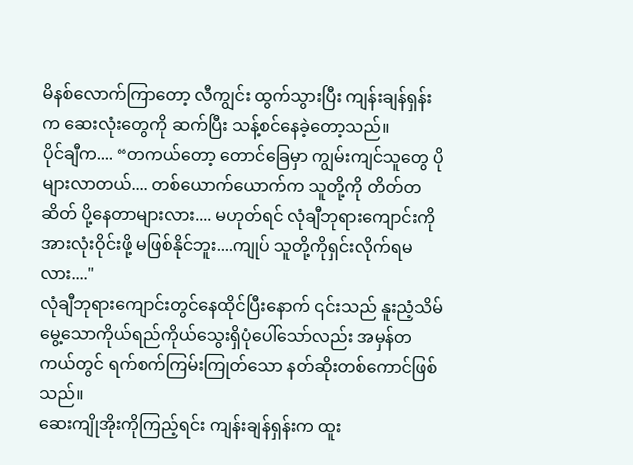မိနစ်လောက်ကြာတော့ လီကျွင်း ထွက်သွားပြီး ကျန်းချန်ရှန်းက ဆေးလုံးတွေကို ဆက်ပြီး သန့်စင်နေခဲ့တော့သည်။
ပိုင်ချီက.... “တကယ်တော့ တောင်ခြေမှာ ကျွမ်းကျင်သူတွေ ပိုများလာတယ်.... တစ်ယောက်ယောက်က သူတို့ကို တိတ်တဆိတ် ပို့နေတာများလား.... မဟုတ်ရင် လုံချီဘုရားကျောင်းကို အားလုံးဝိုင်းဖို့ မဖြစ်နိုင်ဘူး....ကျုပ် သူတို့ကိုရှင်းလိုက်ရမလား...."
လုံချီဘုရားကျောင်းတွင်နေထိုင်ပြီးနောက် ၎င်းသည် နူးညံ့သိမ်မွေ့သောကိုယ်ရည်ကိုယ်သွေးရှိပုံပေါ်သော်လည်း အမှန်တကယ်တွင် ရက်စက်ကြမ်းကြုတ်သော နတ်ဆိုးတစ်ကောင်ဖြစ်သည်။
ဆေးကျိုအိုးကိုကြည့်ရင်း ကျန်းချန်ရှန်းက ထူး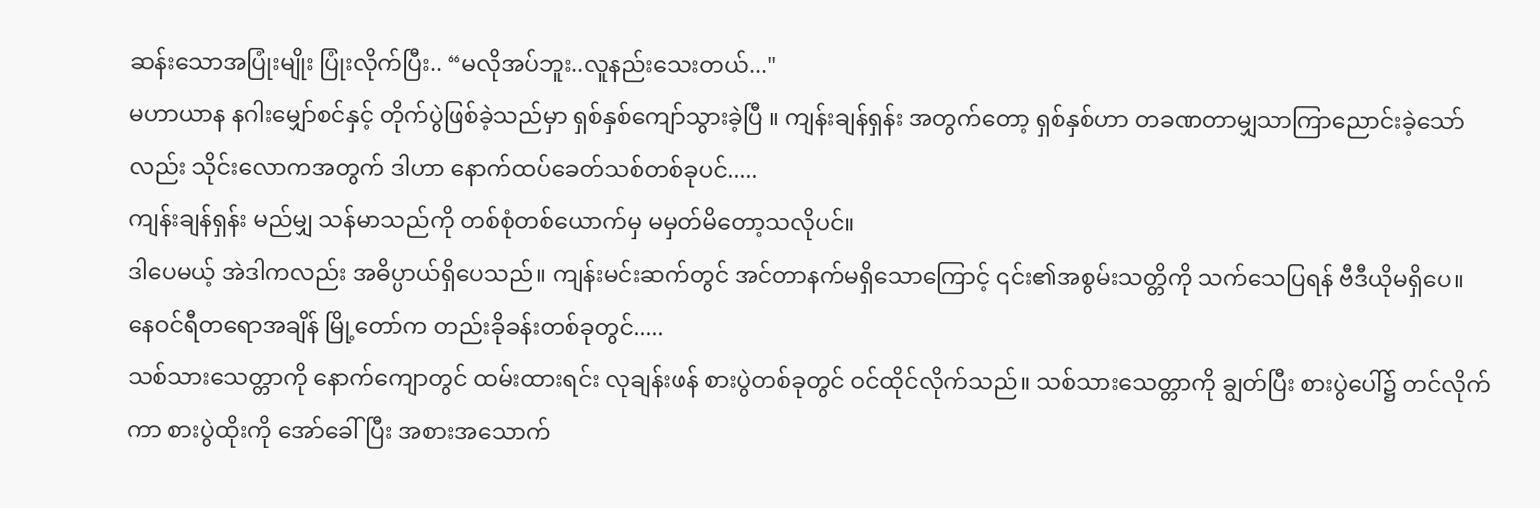ဆန်းသောအပြုံးမျိုး ပြုံးလိုက်ပြီး.. “မလိုအပ်ဘူး..လူနည်းသေးတယ်..."
မဟာယာန နဂါးမျှော်စင်နှင့် တိုက်ပွဲဖြစ်ခဲ့သည်မှာ ရှစ်နှစ်ကျော်သွားခဲ့ပြီ ။ ကျန်းချန်ရှန်း အတွက်တော့ ရှစ်နှစ်ဟာ တခဏတာမျှသာကြာညောင်းခဲ့သော်လည်း သိုင်းလောကအတွက် ဒါဟာ နောက်ထပ်ခေတ်သစ်တစ်ခုပင်.....
ကျန်းချန်ရှန်း မည်မျှ သန်မာသည်ကို တစ်စုံတစ်ယောက်မှ မမှတ်မိတော့သလိုပင်။
ဒါပေမယ့် အဲဒါကလည်း အဓိပ္ပာယ်ရှိပေသည်။ ကျန်းမင်းဆက်တွင် အင်တာနက်မရှိသောကြောင့် ၎င်း၏အစွမ်းသတ္တိကို သက်သေပြရန် ဗီဒီယိုမရှိပေ။
နေဝင်ရီတရောအချိန် မြို့တော်က တည်းခိုခန်းတစ်ခုတွင်.....
သစ်သားသေတ္တာကို နောက်ကျောတွင် ထမ်းထားရင်း လုချန်းဖန် စားပွဲတစ်ခုတွင် ဝင်ထိုင်လိုက်သည်။ သစ်သားသေတ္တာကို ချွတ်ပြီး စားပွဲပေါ်၌ တင်လိုက်ကာ စားပွဲထိုးကို အော်ခေါ်ပြီး အစားအသောက်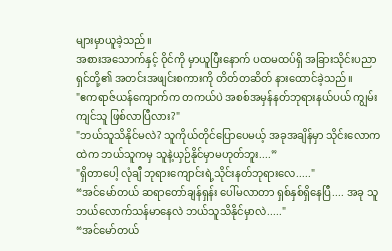များမှာယူခဲ့သည်။
အစားအသောက်နှင့် ဝိုင်ကို မှာယူပြီးနောက် ပထမထပ်ရှိ အခြားသိုင်းပညာရှင်တို့၏ အတင်းအဖျင်းစကားကို တိတ်တဆိတ် နားထောင်ခဲ့သည်။
"ဧကရာဇ်ယန်ကျောက်က တကယ်ပဲ အစစ်အမှန်နတ်ဘုရားနယ်ပယ် ကျွမ်းကျင်သူ ဖြစ်လာပြီလား?"
"ဘယ်သူသိနိုင်မလဲ? သူကိုယ်တိုင်ပြောပေမယ့် အခုအချိန်မှာ သိုင်းလောကထဲက ဘယ်သူကမှ သူနဲ့ယှဉ်နိုင်မှာမဟုတ်ဘူး....”
"ရှိတာပေါ့ လုံချီ ဘုရားကျောင်းရဲ့သိုင်းနတ်ဘုရားလေ....."
“အင်မော်တယ် ဆရာတော်ချန်ရှန်း ပေါ်မလာတာ ရှစ်နှစ်ရှိနေပြီ.... အခု သူ ဘယ်လောက်သန်မာနေလဲ ဘယ်သူသိနိုင်မှာလဲ....."
“အင်မော်တယ်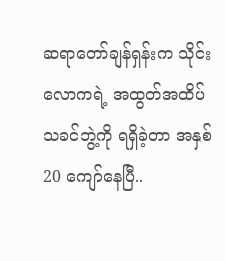ဆရာတော်ချန်ရှန်းက သိုင်းလောကရဲ့ အထွတ်အထိပ် သခင်ဘွဲ့ကို ရရှိခဲ့တာ အနှစ် 20 ကျော်နေပြီ..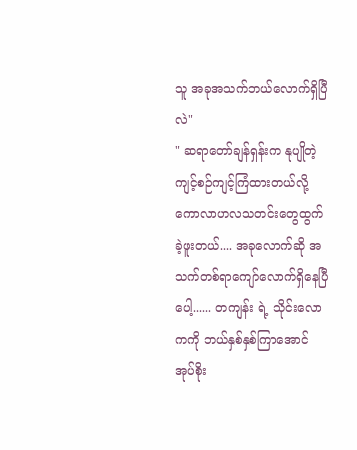သူ အခုအသက်ဘယ်လောက်ရှိပြီလဲ"
" ဆရာတော်ချန်ရှန်းက နုပျိုတဲ့ကျင့်စဉ်ကျင့်ကြံထားတယ်လို့ ကောလာဟလသတင်းတွေထွက်ခဲ့ဖူးတယ်.... အခုလောက်ဆို အသက်တစ်ရာကျော်လောက်ရှိနေပြီပေါ့...... တကျန်း ရဲ့ သိုင်းလောကကို ဘယ်နှစ်နှစ်ကြာအောင် အုပ်စိုး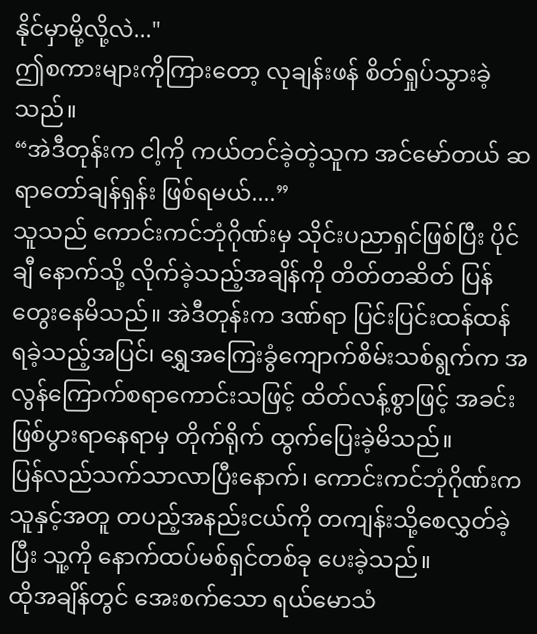နိုင်မှာမို့လို့လဲ..."
ဤစကားများကိုကြားတော့ လုချန်းဖန် စိတ်ရှုပ်သွားခဲ့သည်။
“အဲဒီတုန်းက ငါ့ကို ကယ်တင်ခဲ့တဲ့သူက အင်မော်တယ် ဆရာတော်ချန်ရှန်း ဖြစ်ရမယ်....”
သူသည် ကောင်းကင်ဘုံဂိုဏ်းမှ သိုင်းပညာရှင်ဖြစ်ပြီး ပိုင်ချီ နောက်သို့ လိုက်ခဲ့သည့်အချိန်ကို တိတ်တဆိတ် ပြန်တွေးနေမိသည်။ အဲဒီတုန်းက ဒဏ်ရာ ပြင်းပြင်းထန်ထန် ရခဲ့သည့်အပြင်၊ ရွှေအကြေးခွံကျောက်စိမ်းသစ်ရွက်က အလွန်ကြောက်စရာကောင်းသဖြင့် ထိတ်လန့်စွာဖြင့် အခင်းဖြစ်ပွားရာနေရာမှ တိုက်ရိုက် ထွက်ပြေးခဲ့မိသည်။
ပြန်လည်သက်သာလာပြီးနောက်၊ ကောင်းကင်ဘုံဂိုဏ်းက သူနှင့်အတူ တပည့်အနည်းငယ်ကို တကျန်းသို့စေလွှတ်ခဲ့ပြီး သူ့ကို နောက်ထပ်မစ်ရှင်တစ်ခု ပေးခဲ့သည်။
ထိုအချိန်တွင် အေးစက်သော ရယ်မောသံ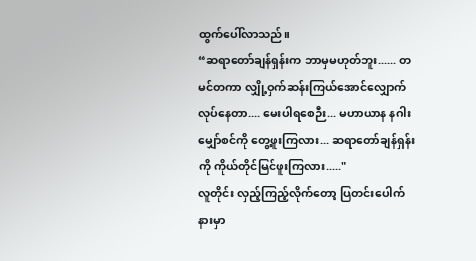ထွက်ပေါ်လာသည်။
“ဆရာတော်ချန်ရှန်းက ဘာမှမဟုတ်ဘူး...... တမင်တကာ လျှို့ဝှက်ဆန်းကြယ်အောင်လျှောက်လုပ်နေတာ.... မေးပါရစေဉီး... မဟာယာန နဂါးမျှော်စင်ကို တွေ့ဖူးကြလား... ဆရာတော်ချန်ရှန်းကို ကိုယ်တိုင်မြင်ဖူးကြလား....."
လူတိုင်း လှည့်ကြည့်လိုက်တော့ ပြတင်းပေါက်နားမှာ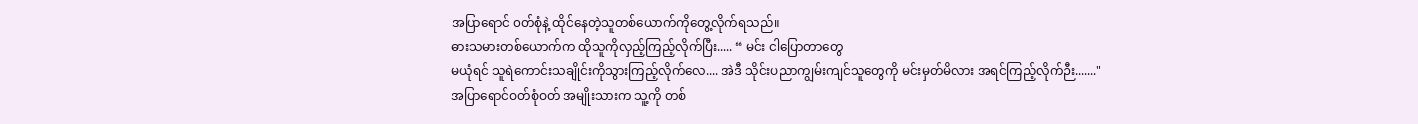အပြာရောင် ၀တ်စုံနဲ့ ထိုင်နေတဲ့သူတစ်ယောက်ကိုတွေ့လိုက်ရသည်။
ဓားသမားတစ်ယောက်က ထိုသူကိုလှည့်ကြည့်လိုက်ပြီး..... “ မင်း ငါပြောတာတွေ
မယုံရင် သူရဲကောင်းသချိုင်းကိုသွားကြည့်လိုက်လေ.... အဲဒီ သိုင်းပညာကျွမ်းကျင်သူတွေကို မင်းမှတ်မိလား အရင်ကြည့်လိုက်ဉီး......."
အပြာရောင်ဝတ်စုံဝတ် အမျိုးသားက သူ့ကို တစ်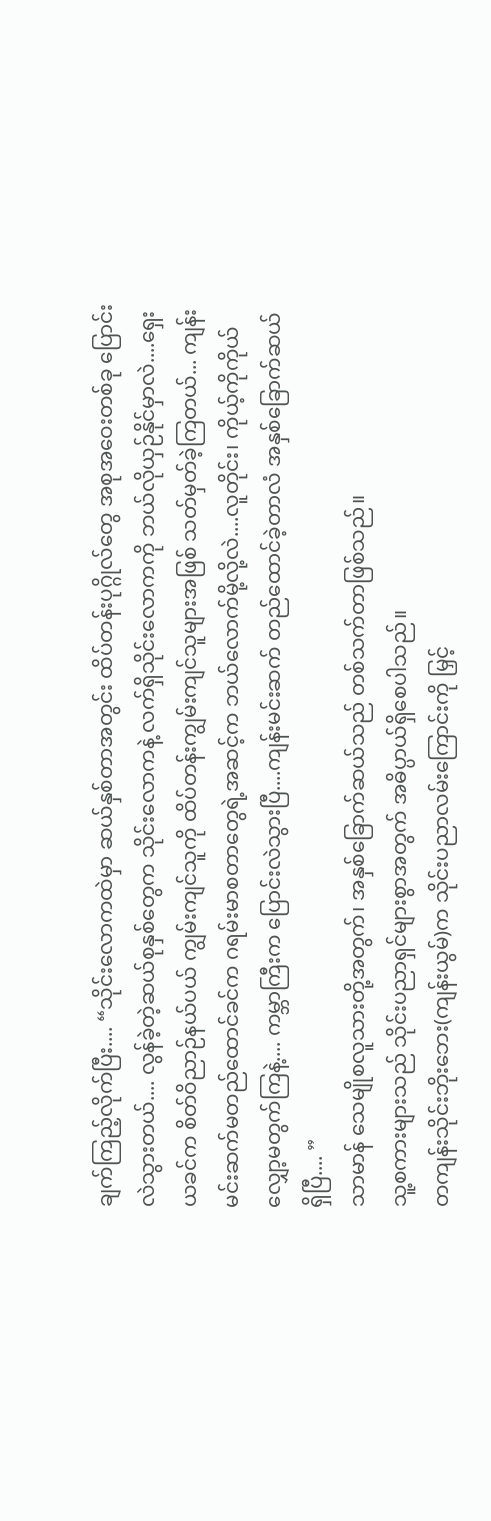ချက်ကြည့်လိုက်ပြီး.... “သိုင်းလောကထဲမှာ ဆယ်နှစ်တာအတွင်း ထိပ်တန်းပုဂ္ဂိုလ်တွေ အစုအဝေးတစ်ခု ပြောင်းလဲသွားတယ်.... လွန်ခဲ့တဲ့ဆယ်စုနှစ်တွေက သိုင်းလောကနဲ့ လက်ရှိသိုင်းလောကကို ဘယ်လိုယှဉ်နိုင်မှာလဲ....ရှေးယခင်က စိတ်ဝိညာဉ်နယ်ပယ် ကျွမ်းကျင်သူကို ထိပ်တန်းကျွမ်းကျင်သူများအဖြစ် သတ်မှတ်ခဲ့ကြတယ်... ကျန်းမင်းဆက်မတည်ထောင်ခင်က ဂရမ်းမာစတာတွေရဲ့အဆင့်က ဘယ်လောက်မို့လို့လဲ....လူတိုင်း၊ ကိုယ့်ကိုကိုယ် လျှော့မတွက်ကြနဲ့.... ကမ္ဘာကြီးက ပြောင်းလဲသွားပြီ....ကျန်းမင်းဆက် တည်ထောင်ခဲ့တာလံ အနှစ်ခြောက်ဆယ်ရှိပြီ.... ”
သာမာန် သေမျိုစလူသားတို့အတွက်၊ အနှစ်ခြောက်ဆယ်သည် တစ်သက်တာဖြစ်သည်။
သူ့စကားများသည် သိုင်းပညာရှင်များစွာအတွက် အဓိပ္ပာယ်ရှိစေပါသည်။
တကျန်းသိုင်းဘိုးဘေး(ကျန်းယွမ်)က သိုင်းပညာလမ်းကြောင်းကို မြှင့်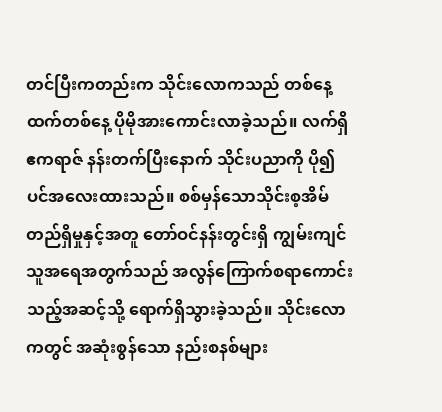တင်ပြီးကတည်းက သိုင်းလောကသည် တစ်နေ့ထက်တစ်နေ့ ပိုမိုအားကောင်းလာခဲ့သည်။ လက်ရှိဧကရာဇ် နန်းတက်ပြီးနောက် သိုင်းပညာကို ပို၍ပင်အလေးထားသည်။ စစ်မှန်သောသိုင်းစ့အိမ်တည်ရှိမှုနှင့်အတူ တော်ဝင်နန်းတွင်းရှိ ကျွမ်းကျင်သူအရေအတွက်သည် အလွန်ကြောက်စရာကောင်းသည့်အဆင့်သို့ ရောက်ရှိသွားခဲ့သည်။ သိုင်းလောကတွင် အဆုံးစွန်သော နည်းစနစ်များ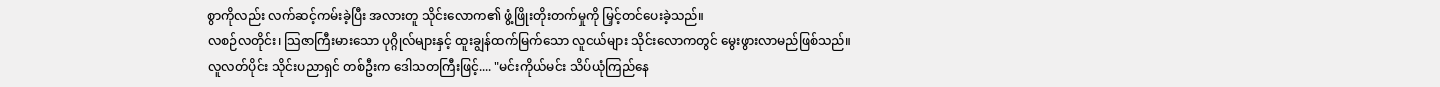စွာကိုလည်း လက်ဆင့်ကမ်းခဲ့ပြီး အလားတူ သိုင်းလောက၏ ဖွံ့ဖြိုးတိုးတက်မှုကို မြှင့်တင်ပေးခဲ့သည်။
လစဉ်လတိုင်း၊ သြဇာကြီးမားသော ပုဂ္ဂိုလ်များနှင့် ထူးချွန်ထက်မြက်သော လူငယ်များ သိုင်းလောကတွင် မွေးဖွားလာမည်ဖြစ်သည်။
လူလတ်ပိုင်း သိုင်းပညာရှင် တစ်ဦးက ဒေါသတကြီးဖြင့်.... "မင်းကိုယ်မင်း သိပ်ယုံကြည်နေ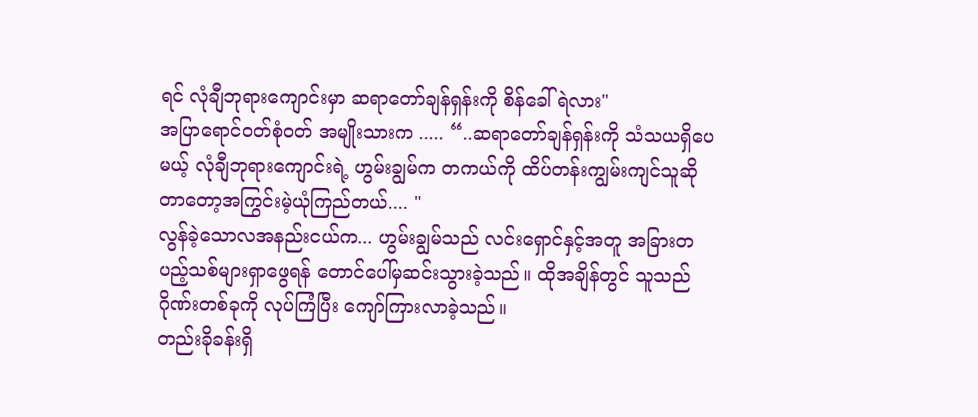ရင် လုံချီဘုရားကျောင်းမှာ ဆရာတော်ချန်ရှန်းကို စိန်ခေါ်ရဲလား"
အပြာရောင်ဝတ်စုံဝတ် အမျိုးသားက ..... “..ဆရာတော်ချန်ရှန်းကို သံသယရှိပေမယ့် လုံချီဘုရားကျောင်းရဲ့ ဟွမ်းချွမ်က တကယ်ကို ထိပ်တန်းကျွမ်းကျင်သူဆိုတာတော့အကြွင်းမဲ့ယုံကြည်တယ်.... "
လွန်ခဲ့သောလအနည်းငယ်က... ဟွမ်းချွမ်သည် လင်းရှောင်နှင့်အတူ အခြားတပည့်သစ်များရှာဖွေရန် တောင်ပေါ်မှဆင်းသွားခဲ့သည်။ ထိုအချိန်တွင် သူသည် ဂိုဏ်းတစ်ခုကို လုပ်ကြံပြီး ကျော်ကြားလာခဲ့သည်။
တည်းခိုခန်းရှိ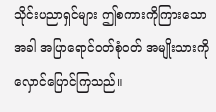သိုင်းပညာရှင်များ ဤစကားကိုကြားသောအခါ အပြာရောင်ဝတ်စုံဝတ် အမျိုးသားကို လှောင်ပြောင်ကြသည်။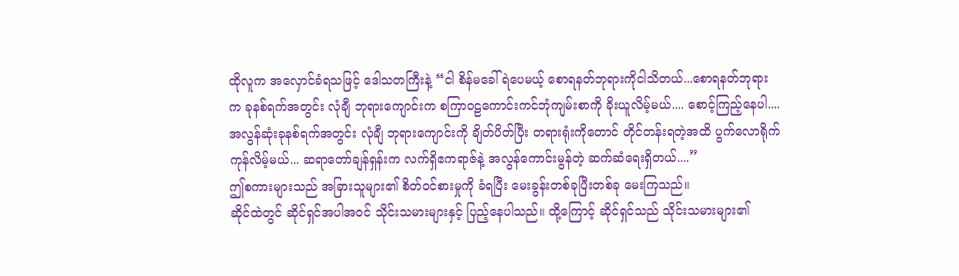ထိုလူက အလှောင်ခံရသဖြင့် ဒေါသတကြီးနဲ့ “ငါ စိန်မခေါ်ရဲပေမယ့် စောရနတ်ဘုရားကိုငါသိတယ်...စောရနတ်ဘုရားက ခုနစ်ရက်အတွင်း လုံချီ ဘုရားကျောင်းက စကြာဝဠကောင်းကင်ဘုံကျမ်းစာကို ခိုးယူလိမ့်မယ်.... စောင့်ကြည့်နေပါ.... အလွန်ဆုံးခုနစ်ရက်အတွင်း လုံချီ ဘုရားကျောင်းကို ချိတ်ပိတ်ပြီး တရားရုံးကိုတောင် တိုင်တန်းရတဲ့အထိ ပွက်လောရိုက်ကုန်လိမ့်မယ်... ဆရာတော်ချန်ရှန်းက လက်ရှိဧကရာဇ်နဲ့ အလွန်ကောင်းမွန်တဲ့ ဆက်ဆံရေးရှိတယ်....”
ဤစကားများသည် အခြားသူများ၏ စိတ်ဝင်စားမှုကို ခံရပြီး မေးခွန်းတစ်ခုပြီးတစ်ခု မေးကြသည်။
ဆိုင်ထဲတွင် ဆိုင်ရှင်အပါအဝင် သိုင်းသမားများနှင့် ပြည့်နေပါသည်။ ထို့ကြောင့် ဆိုင်ရှင်သည် သိုင်းသမားများ၏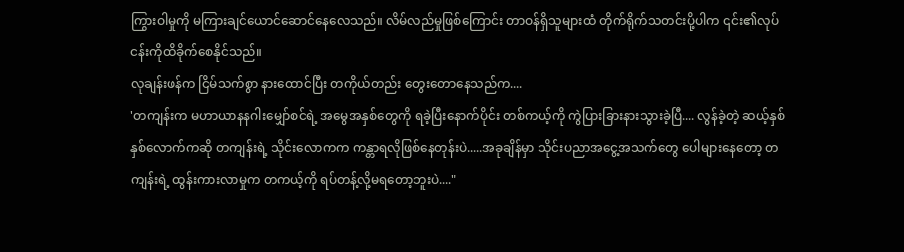ကြွားဝါမှုကို မကြားချင်ယောင်ဆောင်နေလေသည်။ လိမ်လည်မှုဖြစ်ကြောင်း တာဝန်ရှိသူများထံ တိုက်ရိုက်သတင်းပို့ပါက ၎င်း၏လုပ်ငန်းကိုထိခိုက်စေနိုင်သည်။
လုချန်းဖန်က ငြိမ်သက်စွာ နားထောင်ပြီး တကိုယ်တည်း တွေးတောနေသည်က....
'တကျန်းက မဟာယာနနဂါးမျှော်စင်ရဲ့ အမွေအနှစ်တွေကို ရခဲ့ပြီးနောက်ပိုင်း တစ်ကယ့်ကို ကွဲပြားခြားနားသွားခဲ့ပြီ.... လွန်ခဲ့တဲ့ ဆယ့်နှစ်နှစ်လောက်ကဆို တကျန်းရဲ့ သိုင်းလောကက ကန္တာရလိုဖြစ်နေတုန်းပဲ.....အခုချိန်မှာ သိုင်းပညာအငွေ့အသက်တွေ ပေါများနေတော့ တကျန်းရဲ့ ထွန်းကားလာမှုက တကယ့်ကို ရပ်တန့်လို့မရတော့ဘူးပဲ...."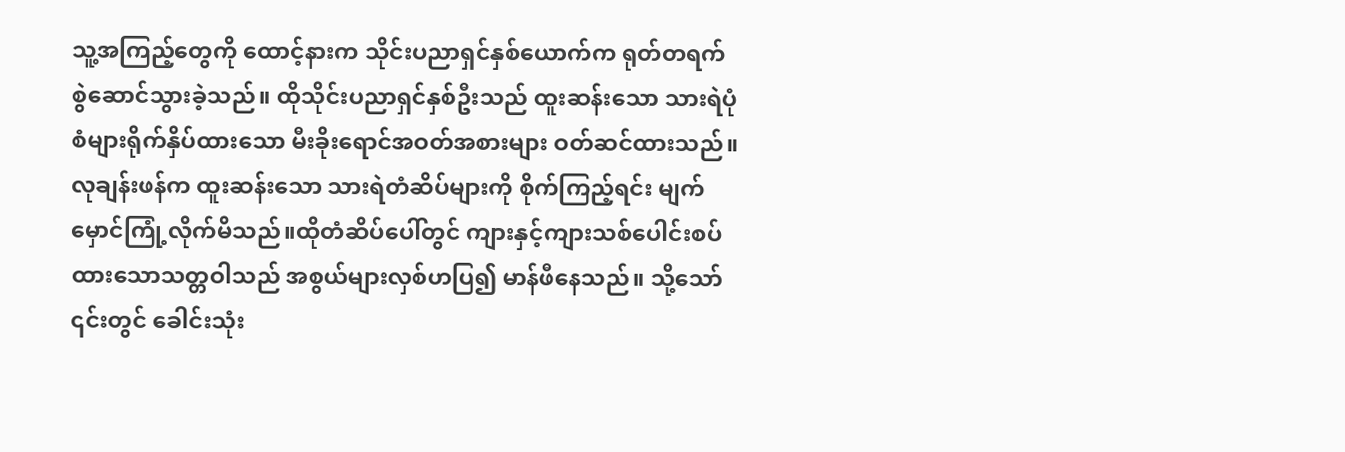သူ့အကြည့်တွေကို ထောင့်နားက သိုင်းပညာရှင်နှစ်ယောက်က ရုတ်တရက် စွဲဆောင်သွားခဲ့သည်။ ထိုသိုင်းပညာရှင်နှစ်ဦးသည် ထူးဆန်းသော သားရဲပုံစံများရိုက်နှိပ်ထားသော မီးခိုးရောင်အဝတ်အစားများ ဝတ်ဆင်ထားသည်။
လုချန်းဖန်က ထူးဆန်းသော သားရဲတံဆိပ်များကို စိုက်ကြည့်ရင်း မျက်မှောင်ကြုံ့လိုက်မိသည်။ထိုတံဆိပ်ပေါ်တွင် ကျားနှင့်ကျားသစ်ပေါင်းစပ်ထားသောသတ္တဝါသည် အစွယ်များလှစ်ဟပြ၍ မာန်ဖီနေသည်။ သို့သော် ၎င်းတွင် ခေါင်းသုံး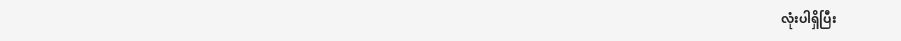လုံးပါရှိပြီး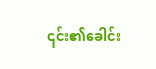၎င်း၏ခေါင်း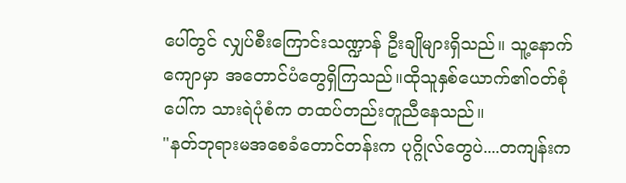ပေါ်တွင် လျှပ်စီးကြောင်းသဏ္ဍာန် ဦးချိုများရှိသည်။ သူ့နောက်ကျောမှာ အတောင်ပံတွေရှိကြသည်။ထိုသူနှစ်ယောက်၏ဝတ်စုံပေါ်က သားရဲပုံစံက တထပ်တည်းတူညီနေသည်။
"နတ်ဘုရားမအစေခံတောင်တန်းက ပုဂ္ဂိုလ်တွေပဲ....တကျန်းက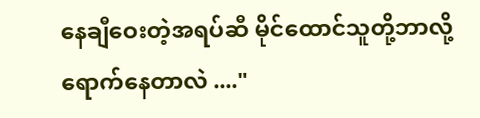နေချီဝေးတဲ့အရပ်ဆီ မိုင်ထောင်သူတို့ဘာလို့ရောက်နေတာလဲ ...."